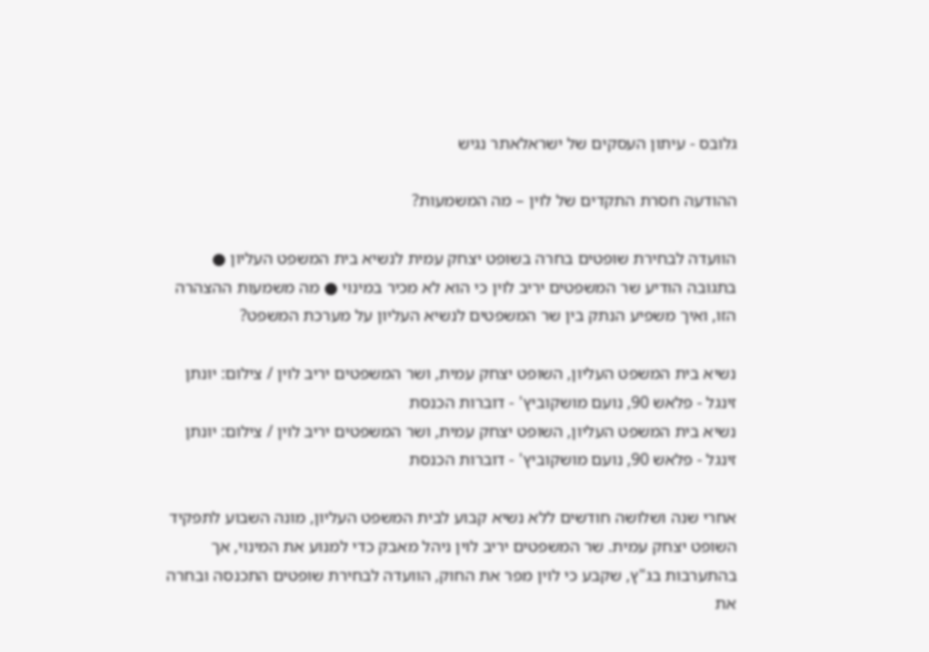גלובס - עיתון העסקים של ישראלאתר נגיש

ההודעה חסרת התקדים של לוין – מה המשמעות?

הוועדה לבחירת שופטים בחרה בשופט יצחק עמית לנשיא בית המשפט העליון ● בתגובה הודיע שר המשפטים יריב לוין כי הוא לא מכיר במינוי ● מה משמעות ההצהרה הזו, ואיך משפיע הנתק בין שר המשפטים לנשיא העליון על מערכת המשפט?

נשיא בית המשפט העליון, השופט יצחק עמית, ושר המשפטים יריב לוין / צילום: יונתן זינגל - פלאש 90, נועם מושקוביץ' - דוברות הכנסת
נשיא בית המשפט העליון, השופט יצחק עמית, ושר המשפטים יריב לוין / צילום: יונתן זינגל - פלאש 90, נועם מושקוביץ' - דוברות הכנסת

אחרי שנה ושלושה חודשים ללא נשיא קבוע לבית המשפט העליון, מונה השבוע לתפקיד השופט יצחק עמית. שר המשפטים יריב לוין ניהל מאבק כדי למנוע את המינוי, אך בהתערבות בג"ץ, שקבע כי לוין מפר את החוק, הוועדה לבחירת שופטים התכנסה ובחרה את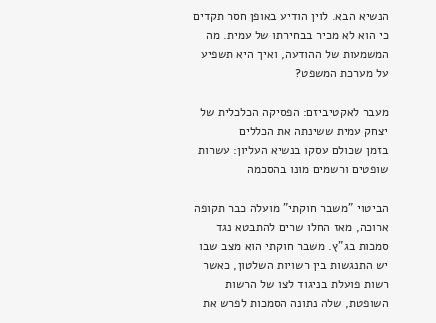הנשיא הבא. לוין הודיע באופן חסר תקדים כי הוא לא מכיר בבחירתו של עמית. מה המשמעות של ההודעה, ואיך היא תשפיע על מערכת המשפט?

מעבר לאקטיביזם: הפסיקה הכלכלית של יצחק עמית ששינתה את הכללים
בזמן שכולם עסקו בנשיא העליון: עשרות שופטים ורשמים מונו בהסכמה

הביטוי "משבר חוקתי" מועלה כבר תקופה ארוכה, מאז החלו שרים להתבטא נגד סמכות בג"ץ. משבר חוקתי הוא מצב שבו יש התנגשות בין רשויות השלטון, כאשר רשות פועלת בניגוד לצו של הרשות השופטת, שלה נתונה הסמכות לפרש את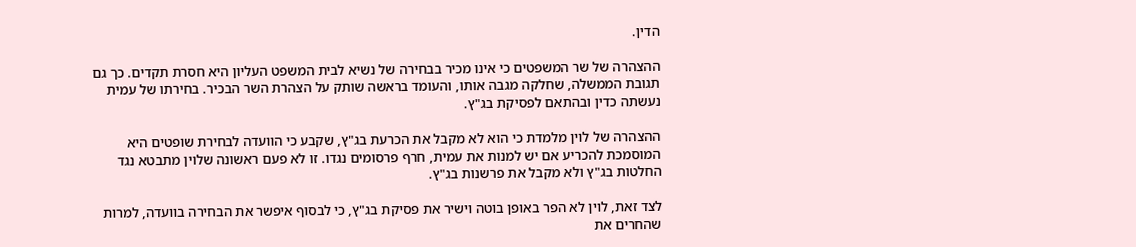הדין.

ההצהרה של שר המשפטים כי אינו מכיר בבחירה של נשיא לבית המשפט העליון היא חסרת תקדים. כך גם תגובת הממשלה, שחלקה מגבה אותו, והעומד בראשה שותק על הצהרת השר הבכיר. בחירתו של עמית נעשתה כדין ובהתאם לפסיקת בג"ץ.

ההצהרה של לוין מלמדת כי הוא לא מקבל את הכרעת בג"ץ, שקבע כי הוועדה לבחירת שופטים היא המוסמכת להכריע אם יש למנות את עמית, חרף פרסומים נגדו. זו לא פעם ראשונה שלוין מתבטא נגד החלטות בג"ץ ולא מקבל את פרשנות בג"ץ.

לצד זאת, לוין לא הפר באופן בוטה וישיר את פסיקת בג"ץ, כי לבסוף איפשר את הבחירה בוועדה, למרות שהחרים את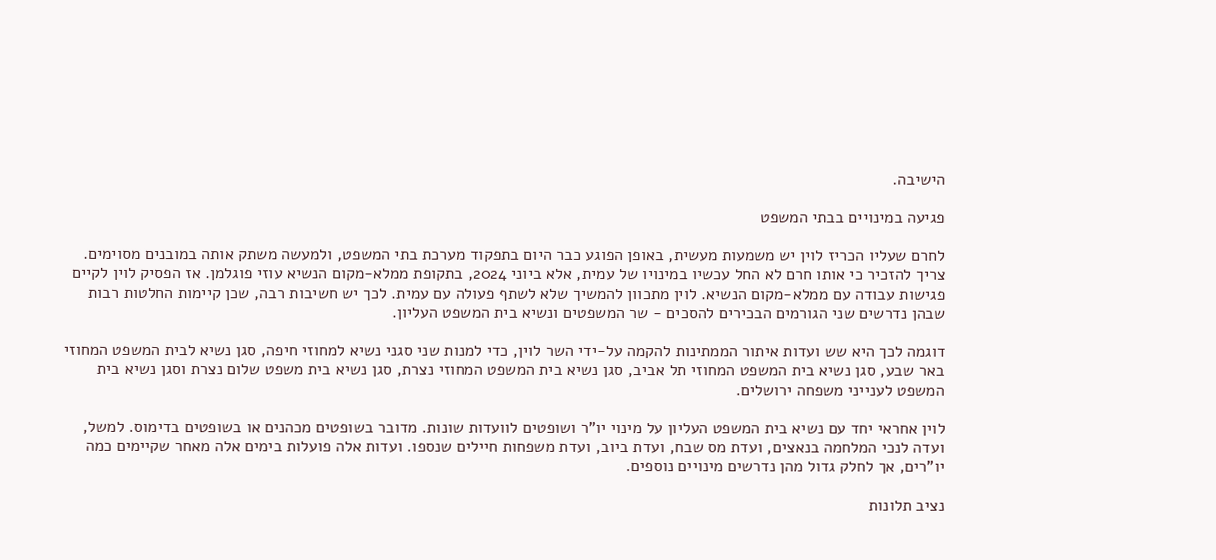הישיבה.

פגיעה במינויים בבתי המשפט

לחרם שעליו הכריז לוין יש משמעות מעשית, באופן הפוגע כבר היום בתפקוד מערכת בתי המשפט, ולמעשה משתק אותה במובנים מסוימים. צריך להזכיר כי אותו חרם לא החל עכשיו במינויו של עמית, אלא ביוני 2024, בתקופת ממלא-מקום הנשיא עוזי פוגלמן. אז הפסיק לוין לקיים פגישות עבודה עם ממלא-מקום הנשיא. לוין מתכוון להמשיך שלא לשתף פעולה עם עמית. לכך יש חשיבות רבה, שכן קיימות החלטות רבות שבהן נדרשים שני הגורמים הבכירים להסכים - שר המשפטים ונשיא בית המשפט העליון.

דוגמה לכך היא שש ועדות איתור הממתינות להקמה על-ידי השר לוין, כדי למנות שני סגני נשיא למחוזי חיפה, סגן נשיא לבית המשפט המחוזי באר שבע, סגן נשיא בית המשפט המחוזי תל אביב, סגן נשיא בית המשפט המחוזי נצרת, סגן נשיא בית משפט שלום נצרת וסגן נשיא בית המשפט לענייני משפחה ירושלים.

לוין אחראי יחד עם נשיא בית המשפט העליון על מינוי יו"ר ושופטים לוועדות שונות. מדובר בשופטים מכהנים או בשופטים בדימוס. למשל, ועדה לנכי המלחמה בנאצים, ועדת מס שבח, ועדת ביוב, ועדת משפחות חיילים שנספו. ועדות אלה פועלות בימים אלה מאחר שקיימים כמה יו"רים, אך לחלק גדול מהן נדרשים מינויים נוספים.

נציב תלונות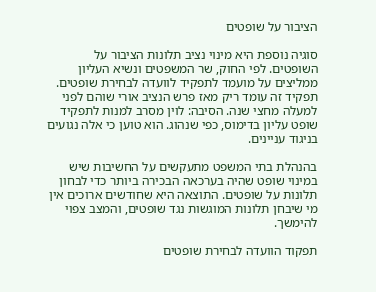הציבור על שופטים

סוגיה נוספת היא מינוי נציב תלונות הציבור על השופטים. לפי החוק, שר המשפטים ונשיא העליון ממליצים על מועמד לתפקיד לוועדה לבחירת שופטים. תפקיד זה עומד ריק מאז פרש הנציב אורי שוהם לפני למעלה מחצי שנה. הסיבה: לוין מסרב למנות לתפקיד שופט עליון בדימוס, כפי שנהוג. הוא טוען כי אלה נגועים בניגוד עניינים.

בהנהלת בתי המשפט מתעקשים על החשיבות שיש במינוי שופט שהיה בערכאה הבכירה ביותר כדי לבחון תלונות על שופטים. התוצאה היא שחודשים ארוכים אין מי שיבחן תלונות המוגשות נגד שופטים, והמצב צפוי להימשך.

תפקוד הוועדה לבחירת שופטים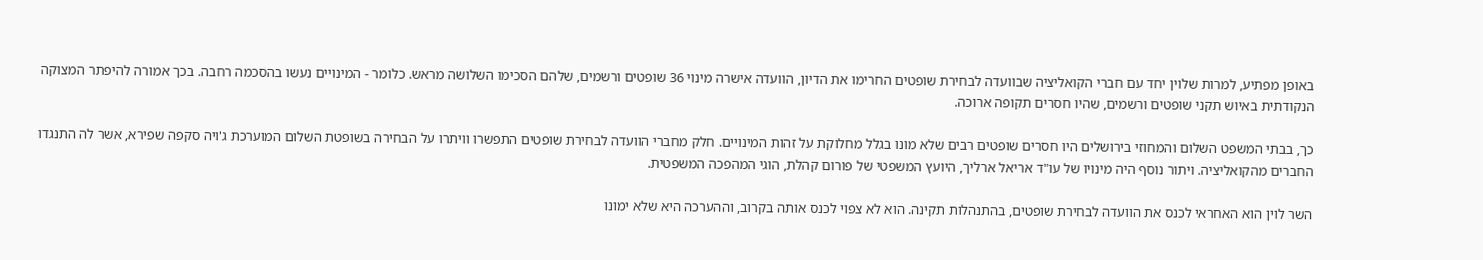באופן מפתיע, למרות שלוין יחד עם חברי הקואליציה שבוועדה לבחירת שופטים החרימו את הדיון, הוועדה אישרה מינוי 36 שופטים ורשמים, שלהם הסכימו השלושה מראש. כלומר - המינויים נעשו בהסכמה רחבה. בכך אמורה להיפתר המצוקה הנקודתית באיוש תקני שופטים ורשמים, שהיו חסרים תקופה ארוכה.

כך, בבתי המשפט השלום והמחוזי בירושלים היו חסרים שופטים רבים שלא מונו בגלל מחלוקת על זהות המינויים. חלק מחברי הוועדה לבחירת שופטים התפשרו וויתרו על הבחירה בשופטת השלום המוערכת ג'ויה סקפה שפירא, אשר לה התנגדו החברים מהקואליציה. ויתור נוסף היה מינויו של עו"ד אריאל ארליך, היועץ המשפטי של פורום קהלת, הוגי המהפכה המשפטית.

השר לוין הוא האחראי לכנס את הוועדה לבחירת שופטים, בהתנהלות תקינה. הוא לא צפוי לכנס אותה בקרוב, וההערכה היא שלא ימונו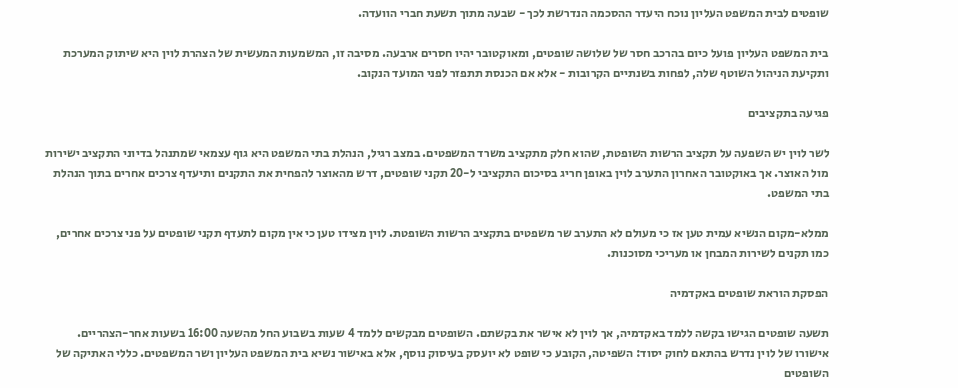שופטים לבית המשפט העליון נוכח היעדר ההסכמה הנדרשת לכך - שבעה מתוך תשעת חברי הוועדה.

בית המשפט העליון פועל כיום בהרכב חסר של שלושה שופטים, ומאוקטובר יהיו חסרים ארבעה. מסיבה זו, המשמעות המעשית של הצהרת לוין היא שיתוק המערכת ותקיעת הניהול השוטף שלה, לפחות בשנתיים הקרובות - אלא אם הכנסת תתפזר לפני המועד הנקוב.

פגיעה בתקציבים

לשר לוין יש השפעה על תקציב הרשות השופטת, שהוא חלק מתקציב משרד המשפטים. במצב רגיל, הנהלת בתי המשפט היא גוף עצמאי שמתנהל בדיוני התקציב ישירות מול האוצר. אך באוקטובר האחרון התערב לוין באופן חריג בסיכום התקציבי ל-20 תקני שופטים, דרש מהאוצר להפחית את התקנים ותיעדף צרכים אחרים בתוך הנהלת בתי המשפט.

ממלא-מקום הנשיא עמית טען אז כי מעולם לא התערב שר משפטים בתקציב הרשות השופטת. לוין מצידו טען כי אין מקום לתעדף תקני שופטים על פני צרכים אחרים, כמו תקנים לשירות המבחן או מעריכי מסוכנות.

הפסקת הוראת שופטים באקדמיה

תשעה שופטים הגישו בקשה ללמד באקדמיה, אך לוין לא אישר את בקשתם. השופטים מבקשים ללמד 4 שעות בשבוע החל מהשעה 16:00 בשעות אחר-הצהריים. אישורו של לוין נדרש בהתאם לחוק יסוד: השפיטה, הקובע כי שופט לא יועסק בעיסוק נוסף, אלא באישור נשיא בית המשפט העליון ושר המשפטים. כללי האתיקה של השופטים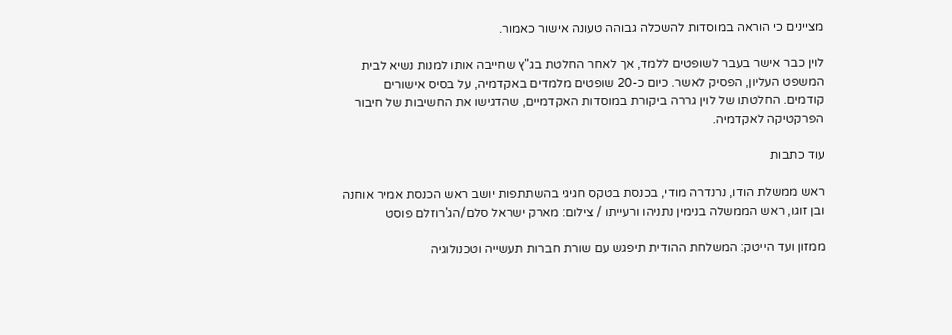מציינים כי הוראה במוסדות להשכלה גבוהה טעונה אישור כאמור.

לוין כבר אישר בעבר לשופטים ללמד, אך לאחר החלטת בג"ץ שחייבה אותו למנות נשיא לבית המשפט העליון, הפסיק לאשר. כיום כ-20 שופטים מלמדים באקדמיה, על בסיס אישורים קודמים. החלטתו של לוין גררה ביקורת במוסדות האקדמיים, שהדגישו את החשיבות של חיבור הפרקטיקה לאקדמיה.

עוד כתבות

ראש ממשלת הודו, נרנדרה מודי, בכנסת בטקס חגיגי בהשתתפות יושב ראש הכנסת אמיר אוחנה ובן זוגו, ראש הממשלה בנימין נתניהו ורעייתו / צילום: מארק ישראל סלם/הג'רוזלם פוסט

ממזון ועד הייטק: המשלחת ההודית תיפגש עם שורת חברות תעשייה וטכנולוגיה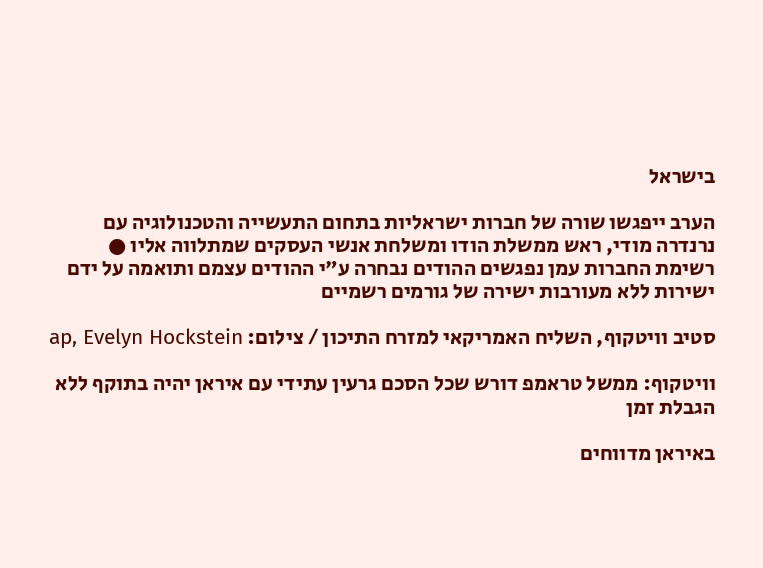בישראל

הערב ייפגשו שורה של חברות ישראליות בתחום התעשייה והטכנולוגיה עם נרנדרה מודי, ראש ממשלת הודו ומשלחת אנשי העסקים שמתלווה אליו ● רשימת החברות עמן נפגשים ההודים נבחרה ע"י ההודים עצמם ותואמה על ידם ישירות ללא מעורבות ישירה של גורמים רשמיים

סטיב וויטקוף, השליח האמריקאי למזרח התיכון / צילום: ap, Evelyn Hockstein

וויטקוף: ממשל טראמפ דורש שכל הסכם גרעין עתידי עם איראן יהיה בתוקף ללא הגבלת זמן

באיראן מדווחים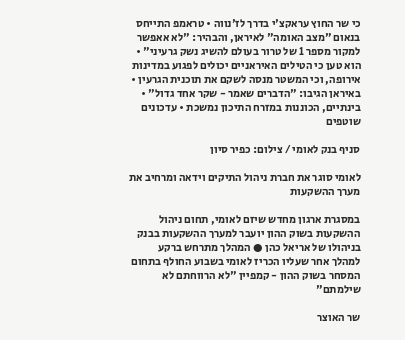כי שר החוץ עראקצ'י בדרך לז'נווה • טראמפ התייחס בנאום "מצב האומה" לאיראן, והבהיר: "לא אאפשר למקור מספר 1 של טרור בעולם להשיג נשק גרעיני" • הוא טען כי הטילים האיראניים יכולים לפגוע במדינות אירופה, וכי המשטר מנסה לשקם את תוכנית הגרעין • באיראן הגיבו: "הדברים שאמר - שקר אחד גדול" • בינתיים, הכוננות במזרח התיכון נמשכת • עדכונים שוטפים

סניף בנק לאומי / צילום: כפיר סיון

לאומי סוגר את חברת ניהול התיקים וידאה ומרחיב את מערך ההשקעות

במסגרת ארגון מחדש שיזם לאומי, תחום ניהול ההשקעות בשוק ההון יועבר למערך ההשקעות בבנק בניהולו של אריאל כהן ● המהלך מתרחש ברקע למהלך אחר שעליו הכריז לאומי בשבוע החולף בתחום המסחר בשוק ההון - קמפיין "לא הרווחתם לא שילמתם"

שר האוצר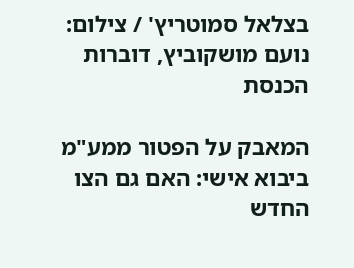בצלאל סמוטריץ' / צילום: נועם מושקוביץ, דוברות הכנסת

המאבק על הפטור ממע"מ ביבוא אישי: האם גם הצו החדש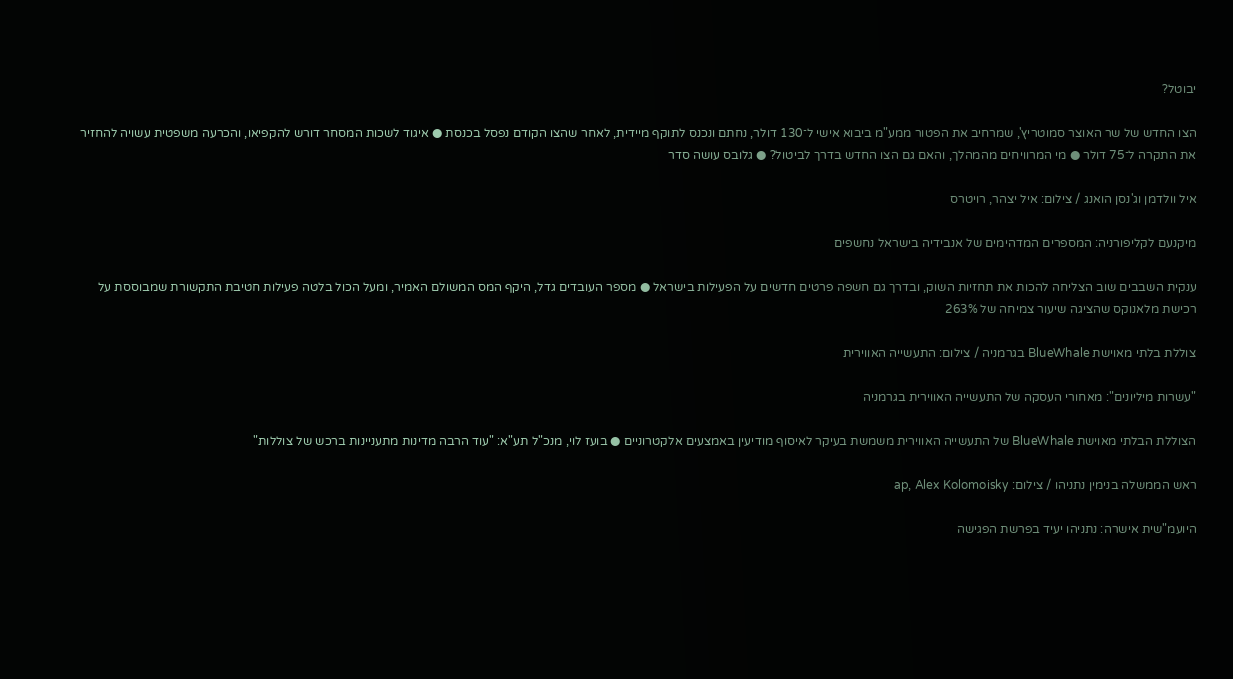יבוטל?

הצו החדש של שר האוצר סמוטריץ', שמרחיב את הפטור ממע"מ ביבוא אישי ל־130 דולר, נחתם ונכנס לתוקף מיידית, לאחר שהצו הקודם נפסל בכנסת ● איגוד לשכות המסחר דורש להקפיאו, והכרעה משפטית עשויה להחזיר את התקרה ל־75 דולר ● מי המרוויחים מהמהלך, והאם גם הצו החדש בדרך לביטול? ● גלובס עושה סדר

איל וולדמן וג'נסן הואנג / צילום: איל יצהר, רויטרס

מיקנעם לקליפורניה: המספרים המדהימים של אנבידיה בישראל נחשפים

ענקית השבבים שוב הצליחה להכות את תחזיות השוק, ובדרך גם חשפה פרטים חדשים על הפעילות בישראל ● מספר העובדים גדל, היקף המס המשולם האמיר, ומעל הכול בלטה פעילות חטיבת התקשורת שמבוססת על רכישת מלאנוקס שהציגה שיעור צמיחה של 263%

צוללת בלתי מאוישת BlueWhale בגרמניה / צילום: התעשייה האווירית

"עשרות מיליונים": מאחורי העסקה של התעשייה האווירית בגרמניה

הצוללת הבלתי מאוישת BlueWhale של התעשייה האווירית משמשת בעיקר לאיסוף מודיעין באמצעים אלקטרוניים ● בועז לוי, מנכ"ל תע"א: "עוד הרבה מדינות מתעניינות ברכש של צוללות"

ראש הממשלה בנימין נתניהו / צילום: ap, Alex Kolomoisky

היועמ"שית אישרה: נתניהו יעיד בפרשת הפגישה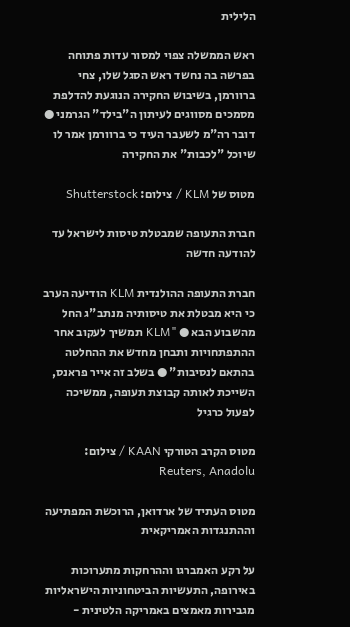הלילית

ראש הממשלה צפוי למסור עדות פתוחה בפרשה בה נחשד ראש הסגל שלו, צחי ברוורמן, בשיבוש החקירה הנוגעת להדלפת מסמכים מסווגים לעיתון ה"בילד" הגרמני ● דובר רה"מ לשעבר העיד כי ברוורמן אמר לו שיוכל "לכבות" את החקירה

מטוס של KLM / צילום: Shutterstock

חברת התעופה שמבטלת טיסות לישראל עד להודעה חדשה

חברת התעופה ההולנדית KLM הודיעה הערב כי היא מבטלת את טיסותיה מנתב"ג החל מהשבוע הבא ● "KLM תמשיך לעקוב אחר ההתפתחויות ותבחן מחדש את ההחלטה בהתאם לנסיבות" ● בשלב זה אייר פראנס, השייכת לאותה קבוצת תעופה, ממשיכה לפעול כרגיל

מטוס הקרב הטורקי KAAN / צילום: Reuters, Anadolu

מטוס העתיד של ארדואן, הרוכשת המפתיעה וההתנגדות האמריקאית

על רקע האמברגו וההרחקות מתערוכות באירופה, התעשיות הביטחוניות הישראליות מגבירות מאמצים באמריקה הלטינית -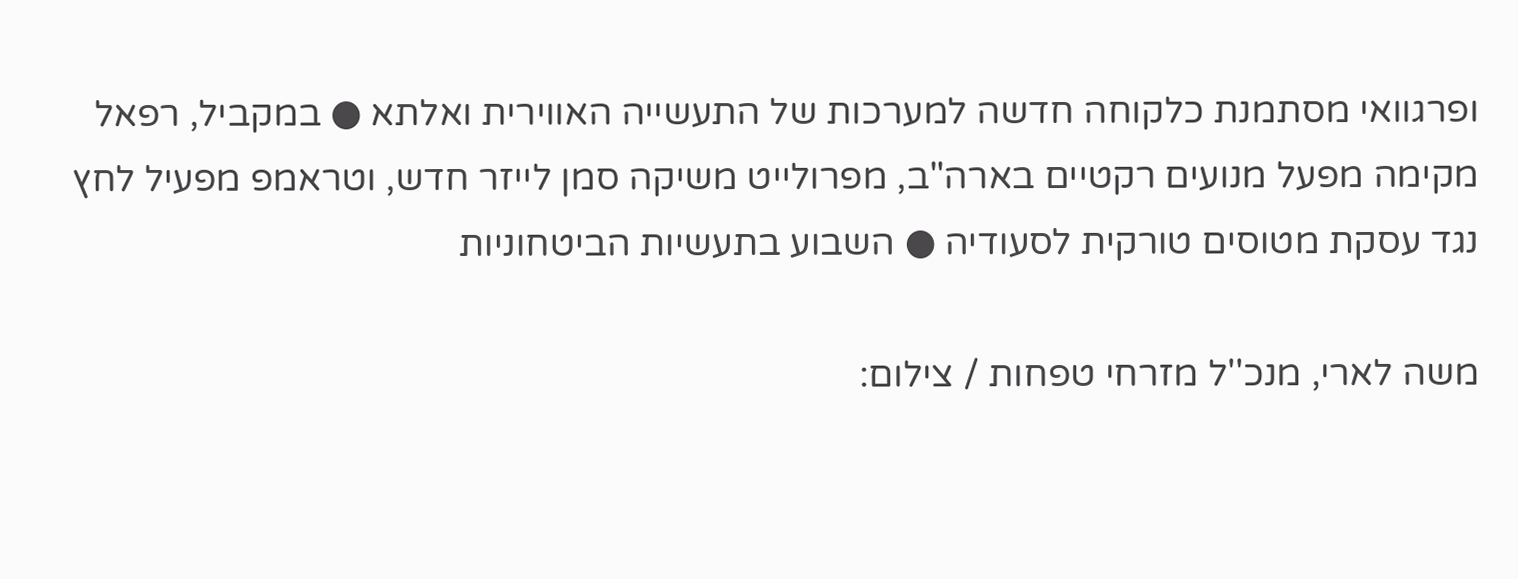ופרגוואי מסתמנת כלקוחה חדשה למערכות של התעשייה האווירית ואלתא ● במקביל, רפאל מקימה מפעל מנועים רקטיים בארה"ב, מפרולייט משיקה סמן לייזר חדש, וטראמפ מפעיל לחץ נגד עסקת מטוסים טורקית לסעודיה ● השבוע בתעשיות הביטחוניות

משה לארי, מנכ''ל מזרחי טפחות / צילום: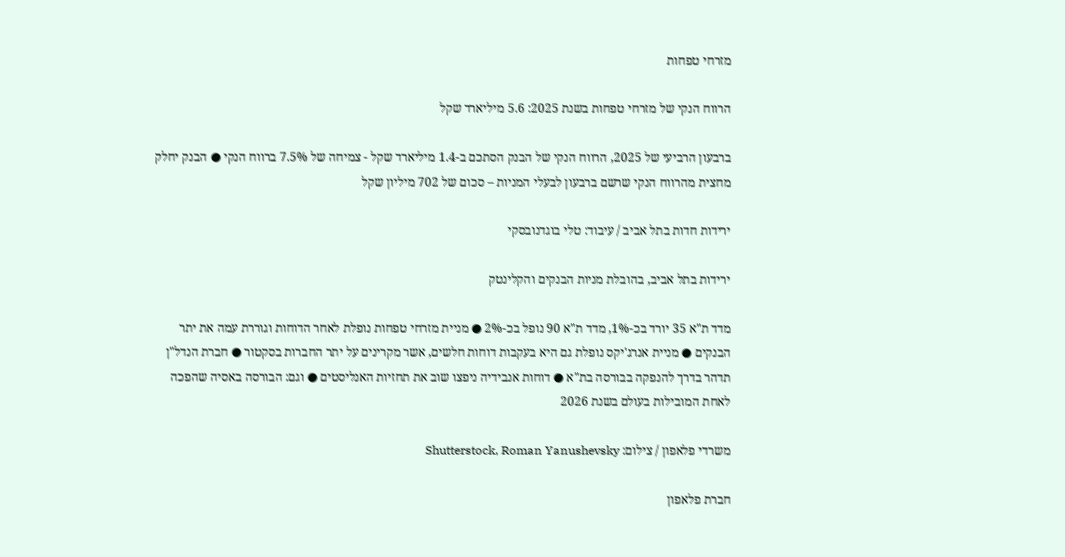מזרחי טפחות

הרווח הנקי של מזרחי טפחות בשנת 2025: 5.6 מיליארד שקל

ברבעון הרביעי של 2025, הרווח הנקי של הבנק הסתכם ב-1.4 מיליארד שקל - צמיחה של 7.5% ברווח הנקי ● הבנק יחלק מחצית מהרווח הנקי שרשם ברבעון לבעלי המניות – סכום של 702 מיליון שקל

ירידות חדות בתל אביב / עיבוד: טלי בוגדנובסקי

ירידות בתל אביב, בהובלת מניות הבנקים והקלינטק

מדד ת"א 35 יורד בכ-1%, מדד ת"א 90 נופל בכ-2% ● מניית מזרחי טפחות נופלת לאחר הדוחות וגוררת עמה את יתר הבנקים ● מניית אנרג'יקס נופלת גם היא בעקבות דוחות חלשים, אשר מקרינים על יתר החברות בסקטור ● חברת הנדל"ן תדהר בדרך להנפקה בבורסה בת"א ● דוחות אנבידיה ניפצו שוב את תחזיות האנליסטים ● וגם: הבורסה באסיה שהפכה לאחת המובילות בעולם בשנת 2026

משרדי פלאפון / צילום: Shutterstock, Roman Yanushevsky

חברת פלאפון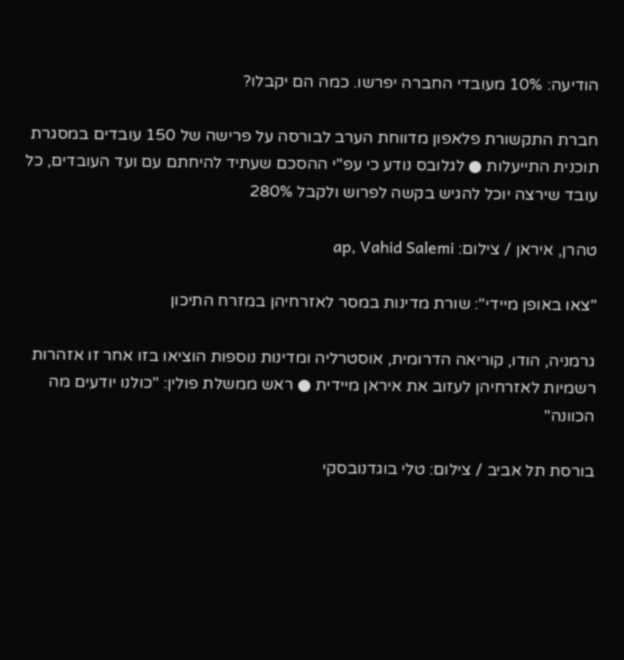הודיעה: 10% מעובדי החברה יפרשו. כמה הם יקבלו?

חברת התקשורת פלאפון מדווחת הערב לבורסה על פרישה של 150 עובדים במסגרת תוכנית התייעלות ● לגלובס נודע כי עפ"י ההסכם שעתיד להיחתם עם ועד העובדים, כל עובד שירצה יוכל להגיש בקשה לפרוש ולקבל 280%

טהרן, איראן / צילום: ap, Vahid Salemi

"צאו באופן מיידי": שורת מדינות במסר לאזרחיהן במזרח התיכון

גרמניה, הודו, קוריאה הדרומית, אוסטרליה ומדינות נוספות הוציאו בזו אחר זו אזהרות רשמיות לאזרחיהן לעזוב את איראן מיידית ● ראש ממשלת פולין: "כולנו יודעים מה הכוונה"

בורסת תל אביב / צילום: טלי בוגדנובסקי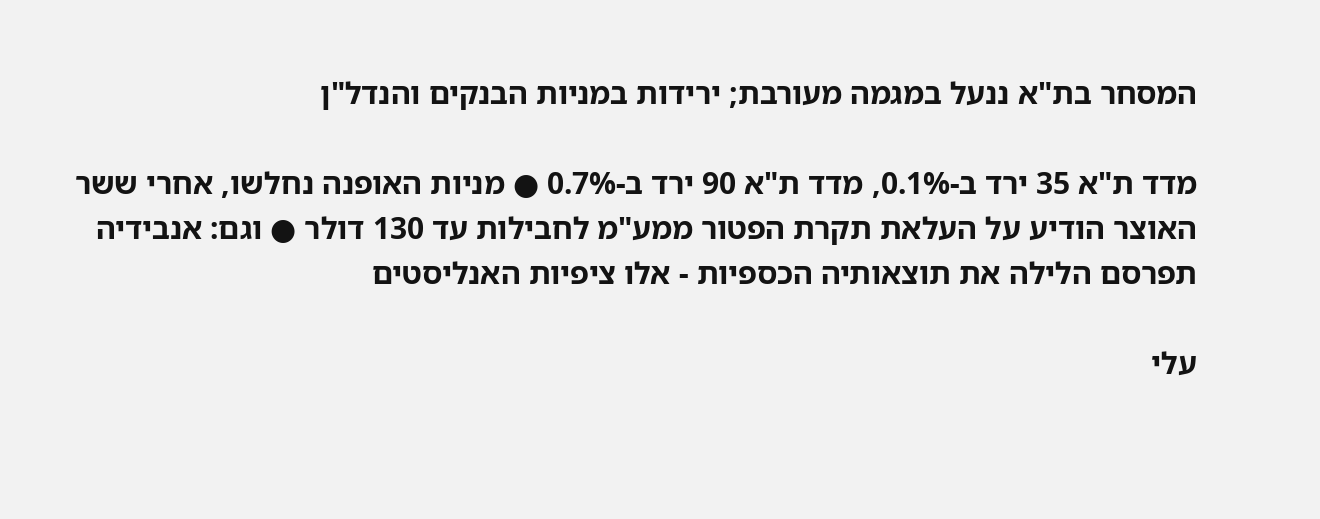המסחר בת"א ננעל במגמה מעורבת; ירידות במניות הבנקים והנדל"ן

מדד ת"א 35 ירד ב-0.1%, מדד ת"א 90 ירד ב-0.7% ● מניות האופנה נחלשו, אחרי ששר האוצר הודיע על העלאת תקרת הפטור ממע"מ לחבילות עד 130 דולר ● וגם: אנבידיה תפרסם הלילה את תוצאותיה הכספיות - אלו ציפיות האנליסטים

עלי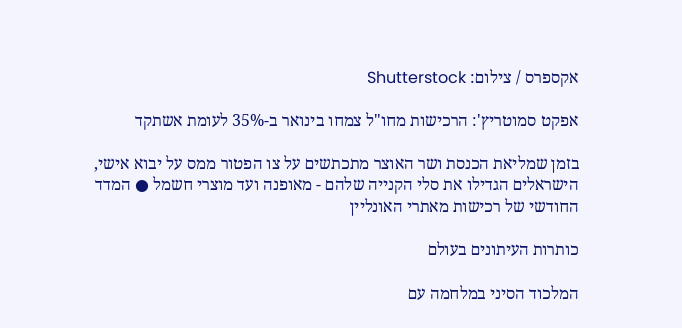אקספרס / צילום: Shutterstock

אפקט סמוטריץ': הרכישות מחו"ל צמחו בינואר ב-35% לעומת אשתקד

בזמן שמליאת הכנסת ושר האוצר מתכתשים על צו הפטור ממס על יבוא אישי, הישראלים הגדילו את סלי הקנייה שלהם - מאופנה ועד מוצרי חשמל ● המדד החודשי של רכישות מאתרי האונליין

כותרות העיתונים בעולם

המלכוד הסיני במלחמה עם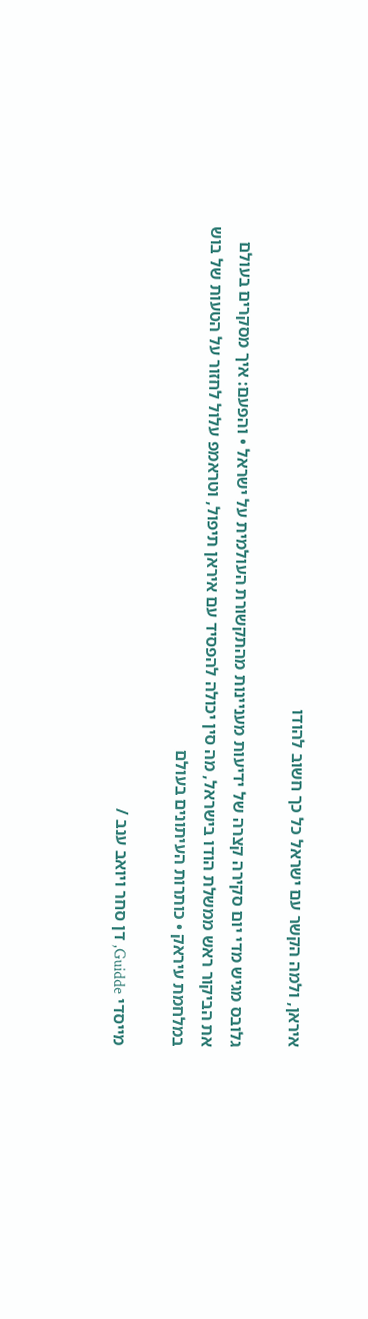איראן, ולמה הקשר עם ישראל כל כך חשוב להודו

גלובס מגיש מדי יום סקירה קצרה של ידיעות מעניינות מהתקשורת העולמית על ישראל • והפעם: איך מסקרים בעולם את הביקור ראש ממשלת הודו בישראל, מה סין יכולה להפסיד עם איראן תיפול, וטראמפ עלול לחזור על הטעות של בוש במלחמת עיראק • כותרות העיתונים בעולם

מייסדי Guidde, דן סחר ויואב ענב /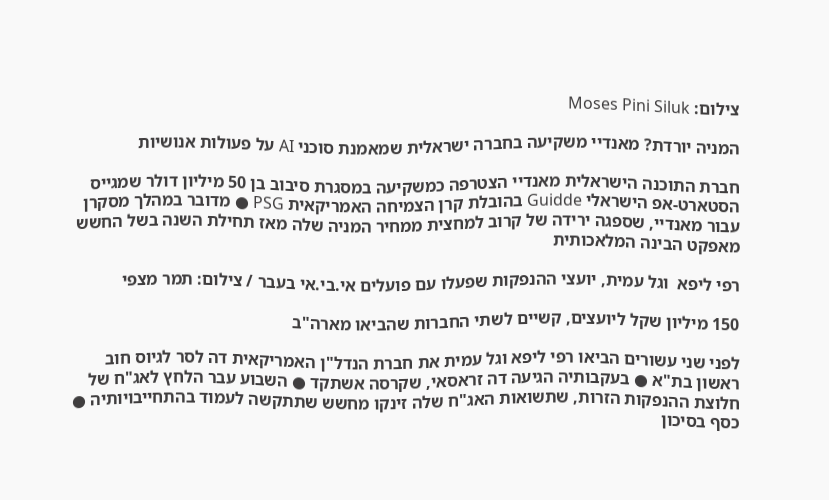צילום: Moses Pini Siluk

המניה יורדת? מאנדיי משקיעה בחברה ישראלית שמאמנת סוכני AI על פעולות אנושיות

חברת התוכנה הישראלית מאנדיי הצטרפה כמשקיעה במסגרת סיבוב בן 50 מיליון דולר שמגייס הסטארט-אפ הישראלי Guidde בהובלת קרן הצמיחה האמריקאית PSG ● מדובר במהלך מסקרן עבור מאנדיי, שספגה ירידה של קרוב למחצית ממחיר המניה שלה מאז תחילת השנה בשל החשש מאפקט הבינה המלאכותית

רפי ליפא  וגל עמית, יועצי ההנפקות שפעלו עם פועלים אי.בי.אי בעבר / צילום: תמר מצפי

150 מיליון שקל ליועצים, קשיים לשתי החברות שהביאו מארה"ב

לפני שני עשורים הביאו רפי ליפא וגל עמית את חברת הנדל"ן האמריקאית דה לסר לגיוס חוב ראשון בת"א ● בעקבותיה הגיעה דה זראסאי, שקרסה אשתקד ● השבוע עבר הלחץ לאג"ח של חלוצת ההנפקות הזרות, שתשואות האג"ח שלה זינקו מחשש שתתקשה לעמוד בהתחייבויותיה ● כסף בסיכון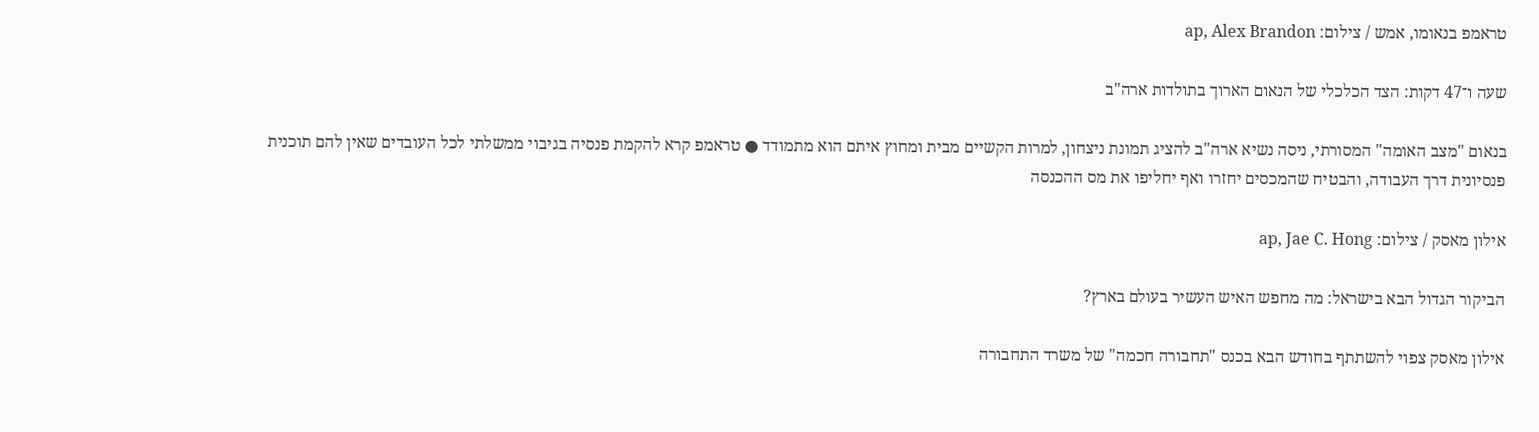טראמפ בנאומו, אמש / צילום: ap, Alex Brandon

שעה ו־47 דקות: הצד הכלכלי של הנאום הארוך בתולדות ארה"ב

בנאום "מצב האומה" המסורתי, ניסה נשיא ארה"ב להציג תמונת ניצחון, למרות הקשיים מבית ומחוץ איתם הוא מתמודד ● טראמפ קרא להקמת פנסיה בגיבוי ממשלתי לכל העובדים שאין להם תוכנית פנסיונית דרך העבודה, והבטיח שהמכסים יחזרו ואף יחליפו את מס ההכנסה

אילון מאסק / צילום: ap, Jae C. Hong

הביקור הגדול הבא בישראל: מה מחפש האיש העשיר בעולם בארץ?

אילון מאסק צפוי להשתתף בחודש הבא בכנס "תחבורה חכמה" של משרד התחבורה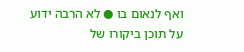ואף לנאום בו ● לא הרבה ידוע על תוכן ביקורו של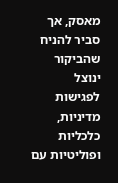מאסק, אך סביר להניח שהביקור ינוצל לפגישות מדיניות, כלכליות ופוליטיות עם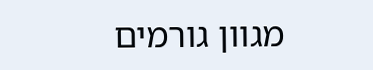מגוון גורמים